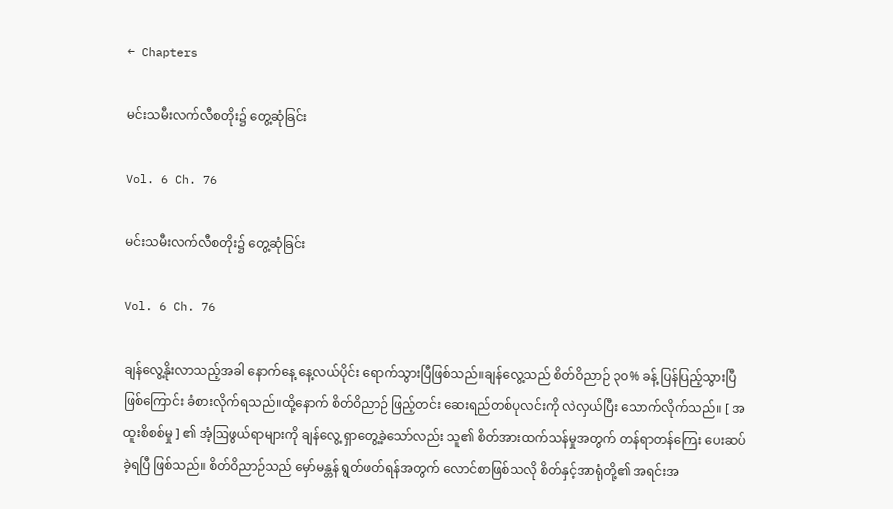← Chapters

မင်းသမီးလက်လီစတိုး၌ တွေ့ဆုံခြင်း

Vol. 6 Ch. 76

မင်းသမီးလက်လီစတိုး၌ တွေ့ဆုံခြင်း

Vol. 6 Ch. 76

ချန်လွေ့နိုးလာသည့်အခါ နောက်နေ့ နေ့လယ်ပိုင်း ရောက်သွားပြီဖြစ်သည်။ချန်လွေ့သည် စိတ်ဝိညာဉ် ၃၀% ခန့် ပြန်ပြည့်သွားပြီဖြစ်ကြောင်း ခံစားလိုက်ရသည်။ထို့နောက် စိတ်ဝိညာဉ် ဖြည့်တင်း ဆေးရည်တစ်ပုလင်းကို လဲလှယ်ပြီး သောက်လိုက်သည်။ [ အထူးစိစစ်မှု ] ၏ အံ့ဩဖွယ်ရာများကို ချန်လွေ့ ရှာတွေ့ခဲ့သော်လည်း သူ၏ စိတ်အားထက်သန်မှုအတွက် တန်ရာတန်ကြေး ပေးဆပ်ခဲ့ရပြီ ဖြစ်သည်။ စိတ်ဝိညာဉ်သည် မှော်မန္တန် ရွတ်ဖတ်ရန်အတွက် လောင်စာဖြစ်သလို စိတ်နှင့်အာရုံတို့၏ အရင်းအ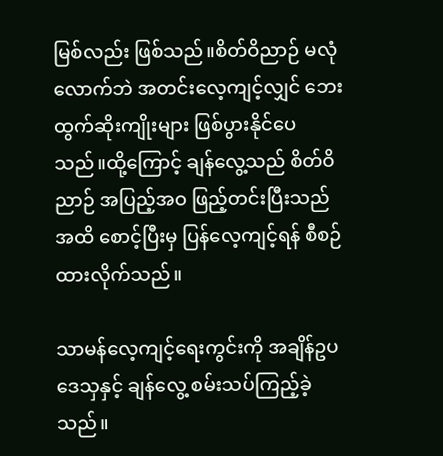မြစ်လည်း ဖြစ်သည်။စိတ်ဝိညာဉ် မလုံလောက်ဘဲ အတင်းလေ့ကျင့်လျှင် ဘေးထွက်ဆိုးကျိုးများ ဖြစ်ပွားနိုင်ပေသည်။ထို့ကြောင့် ချန်လွေ့သည် စိတ်ဝိညာဉ် အပြည့်အဝ ဖြည့်တင်းပြီးသည်အထိ စောင့်ပြီးမှ ပြန်လေ့ကျင့်ရန် စီစဉ်ထားလိုက်သည်။

သာမန်လေ့ကျင့်ရေးကွင်းကို အချိန်ဥပဒေသှနှင့် ချန်လွေ့ စမ်းသပ်ကြည့်ခဲ့သည်။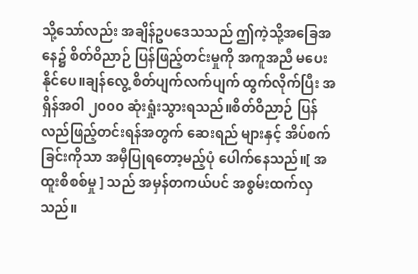သို့သော်လည်း အချိန်ဥပဒေသသည် ဤကဲ့သို့အခြေအနေ၌ စိတ်ဝိညာဉ် ပြန်ဖြည့်တင်းမှုကို အကူအညီ မပေးနိုင်ပေ။ချန်လွေ့ စိတ်ပျက်လက်ပျက် ထွက်လိုက်ပြီး အရှိန်အဝါ ၂၀၀၀ ဆုံးရှုံးသွားရသည်။စိတ်ဝိညာဉ် ပြန်လည်‌ဖြည့်တင်းရန်အတွက် ဆေးရည် များနှင့် အိပ်စက်ခြင်းကိုသာ အမှီပြုရတော့မည့်ပုံ ပေါက်နေသည်။[ အထူးစိစစ်မှု ] သည် အမှန်တကယ်ပင် အစွမ်းထက်လှသည်။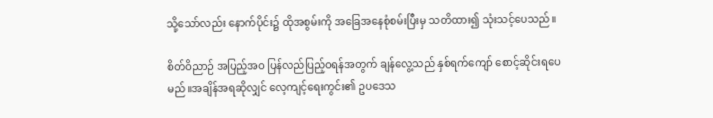သို့သော်လည်း နောက်ပိုင်း၌ ထိုအစွမ်းကို အခြေအနေစုံစမ်းပြီးမှ သတိထား၍ သုံးသင့်ပေသည်။

စိတ်ဝိညာဉ် အပြည့်အဝ ပြန်လည်ပြည့်ဝရန်အတွက် ချန်လွေ့သည် နှစ်ရက်ကျော် စောင့်ဆိုင်းရပေမည်။အချိန်အရဆိုလျှင် လေ့ကျင့်ရေးကွင်း၏ ဥပဒေသ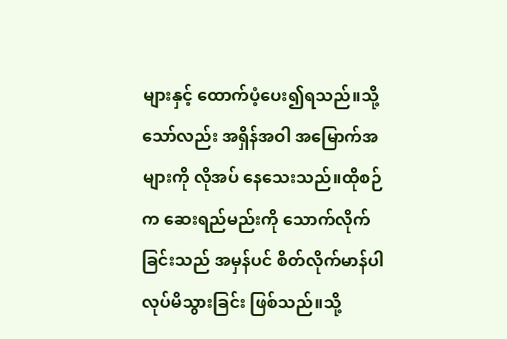များနှင့် ထောက်ပံ့ပေး၍ရသည်။သို့သော်လည်း အရှိန်အဝါ အမြောက်အများကို လိုအပ် နေသေးသည်။ထိုစဉ်က ဆေးရည်မည်းကို သောက်လိုက်ခြင်းသည် အမှန်ပင် စိတ်လိုက်မာန်ပါ လုပ်မိသွားခြင်း ဖြစ်သည်။သို့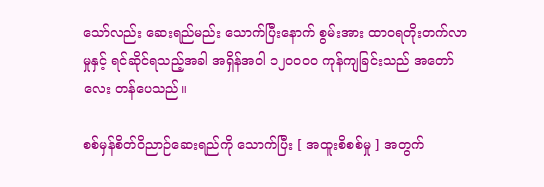သော်လည်း ဆေးရည်မည်း သောက်ပြီးနောက် စွမ်းအား ထာဝရတိုးတက်လာမှုနှင့် ရင်ဆိုင်ရသည့်အခါ အရှိန်အဝါ ၁၂၀၀၀၀ ကုန်ကျခြင်းသည် အတော်လေး တန်ပေသည်။

စစ်မှန်စိတ်ဝိညာဉ်ဆေးရည်ကို သောက်ပြီး [ အထူးစိစစ်မှု ] အတွက်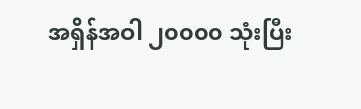အရှိန်အဝါ ၂၀၀၀၀ သုံးပြီး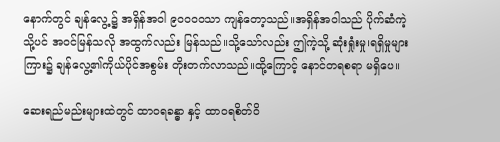နောက်တွင် ချန်လွေ့၌ အရှိန်အဝါ ၉၀၀၀၀သာ ကျန်တော့သည်။အရှိန်အဝါသည် ပိုက်ဆံကဲ့သို့ပင် အဝင်မြန်သလို အထွက်လည်း မြန်သည်။သို့သော်လည်း ဤကဲ့သို့ ဆုံးရှုံးမှု၊ရရှိမှုများကြား၌ ချန်လွေ့၏ကိုယ်ပိုင်အစွမ်း တိုးတက်လာသည်။ထို့ကြောင့် နောင်တရစရာ မရှိပေ။

ဆေးရည်မည်းများထဲတွင် ထာဝရခန္ဓာ နှင့် ထာဝရစိတ်ဝိ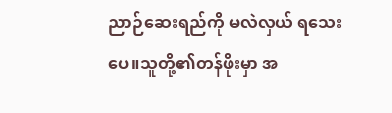ညာဉ်ဆေးရည်ကို မလဲလှယ် ရသေးပေ။သူတို့၏တန်ဖိုးမှာ အ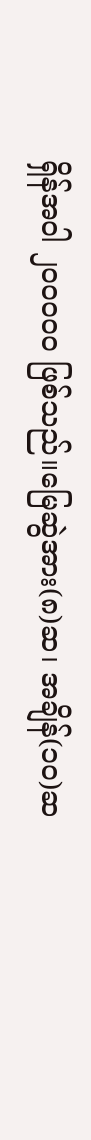ရှိန်အဝါ ၂၀၀၀၀၀ ဖြစ်သည်။မြေဆွဲအား(၈)ဆ၊ အချိန်(၁၀)ဆ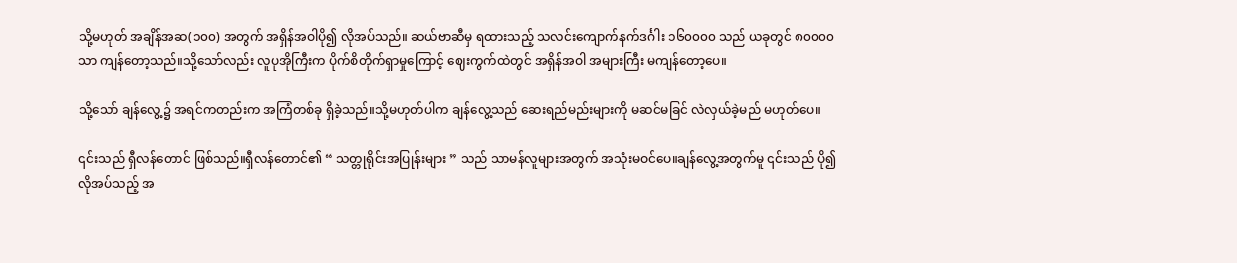သို့မဟုတ် အချိန်အဆ(၁၀၀) အတွက် အရှိန်အဝါပို၍ လိုအပ်သည်။ ဆယ်ဗာဆီမှ ရထားသည့် သလင်းကျောက်နက်ဒင်္ဂါး ၁၆၀၀၀၀ သည် ယခုတွင် ၈၀၀၀၀ သာ ကျန်တော့သည်။သို့သော်လည်း လူပုအိုကြီးက ပိုက်စိတိုက်ရှာမှုကြောင့် ဈေးကွက်ထဲတွင် အရှိန်အဝါ အများကြီး မကျန်တော့ပေ။

သို့သော် ချန်လွေ့၌ အရင်ကတည်းက အကြံတစ်ခု ရှိခဲ့သည်။သို့မဟုတ်ပါက ချန်လွေ့သည် ဆေးရည်မည်းများကို မဆင်မခြင် လဲလှယ်ခဲ့မည် မဟုတ်ပေ။

၎င်းသည် ရှီလန်တောင် ဖြစ်သည်။ရှီလန်တောင်၏ “ သတ္တုရိုင်းအပြုန်းများ ” သည် သာမန်လူများအတွက် အသုံးမဝင်ပေ။ချန်လွေ့အတွက်မူ ၎င်းသည် ပို၍လိုအပ်သည့် အ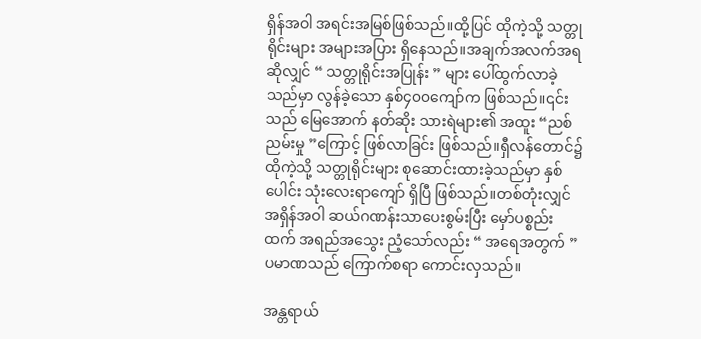ရှိန်အဝါ အရင်းအမြစ်ဖြစ်သည်။ထို့ပြင် ထိုကဲ့သို့ သတ္တုရိုင်းများ အများအပြား ရှိနေသည်။အချက်အလက်အရဆိုလျှင် “ သတ္တုရိုင်းအပြုန်း ” များ ပေါ်ထွက်လာခဲ့ သည်မှာ လွန်ခဲ့သော နှစ်၄၀၀ကျော်က ဖြစ်သည်။၎င်းသည် မြေအောက် နတ်ဆိုး သားရဲများ၏ အထူး “ညစ်ညမ်းမှု ”ကြောင့် ဖြစ်လာခြင်း ဖြစ်သည်။ရှီလန်တောင်၌ ထိုကဲ့သို့ သတ္တုရိုင်းများ စုဆောင်းထားခဲ့သည်မှာ နှစ်ပေါင်း သုံးလေးရာကျော် ရှိပြီ ဖြစ်သည်။တစ်တုံးလျှင် အရှိန်အဝါ ဆယ်ဂဏန်းသာပေးစွမ်းပြီး မှော်ပစ္စည်းထက် အရည်အသွေး ညံ့သော်လည်း “ အရေအတွက် ” ပမာဏသည် ကြောက်စရာ ကောင်းလှသည်။

အန္တရာယ်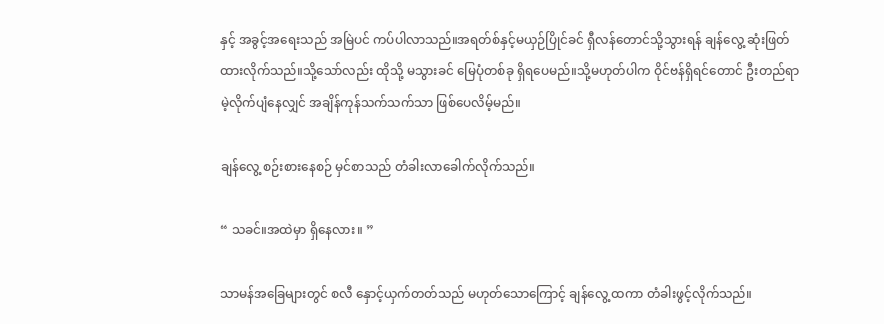နှင့် အခွင့်အရေးသည် အမြဲပင် ကပ်ပါလာသည်။အရတ်စ်နှင့်မယှဉ်ပြိုင်ခင် ရှီလန်တောင်သို့သွားရန် ချန်လွေ့ ဆုံးဖြတ်ထားလိုက်သည်။သို့သော်လည်း ထိုသို့ မသွားခင် မြေပုံတစ်ခု ရှိရပေမည်။သို့မဟုတ်ပါက ဝိုင်ဗန်ရှိရင်တောင် ဦးတည်ရာမဲ့လိုက်ပျံနေလျှင် အချိန်ကုန်သက်သက်သာ ဖြစ်ပေလိမ့်မည်။

ချန်လွေ့ စဉ်းစားနေစဉ် မှင်စာသည် တံခါးလာခေါက်လိုက်သည်။

“ သခင်။အထဲမှာ ရှိနေလား။ ”

သာမန်အခြေများတွင် စလီ နှောင့်ယှက်တတ်သည် မဟုတ်သောကြောင့် ချန်လွေ့ ထကာ တံခါးဖွင့်လိုက်သည်။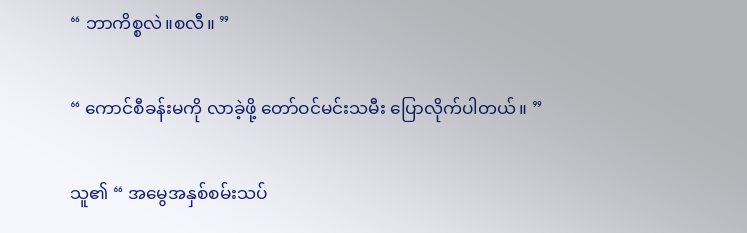“ ဘာကိစ္စလဲ။စလီ။ ”

“ ကောင်စီခန်းမကို လာခဲ့ဖို့ တော်ဝင်မင်းသမီး ပြောလိုက်ပါတယ်။ ”

သူ၏ “ အမွေအနှစ်စမ်းသပ်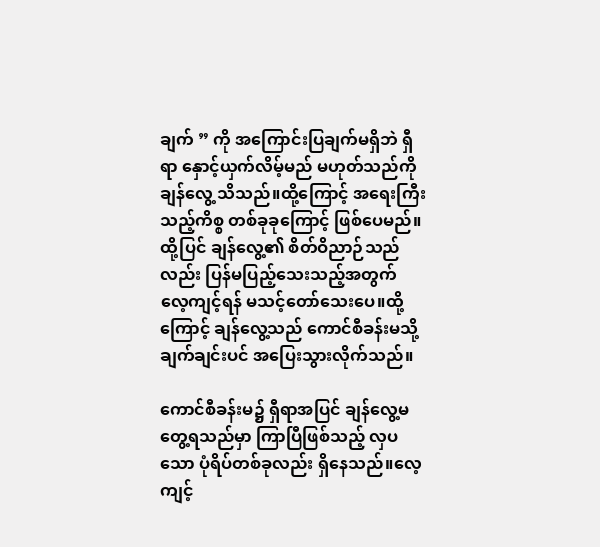ချက် ” ကို အကြောင်းပြချက်မရှိဘဲ ရှီရာ နှောင့်ယှက်လိမ့်မည် မဟုတ်သည်ကို ချန်လွေ့ သိသည်။ထို့ကြောင့် အရေးကြီးသည့်ကိစ္စ တစ်ခုခုကြောင့် ဖြစ်ပေမည်။ထို့ပြင် ချန်လွေ့၏ စိတ်ဝိညာဉ်သည်လည်း ပြန်မပြည့်သေးသည့်အတွက် လေ့ကျင့်ရန် မသင့်တော်သေးပေ။ထို့ကြောင့် ချန်လွေ့သည် ကောင်စီခန်းမသို့ ချက်ချင်းပင် အပြေးသွားလိုက်သည်။

ကောင်စီခန်းမ၌ ရှီရာအပြင် ချန်လွေ့မတွေ့ရသည်မှာ ကြာပြီဖြစ်သည့် လှပသော ပုံရိပ်တစ်ခုလည်း ရှိနေသည်။လေ့ကျင့်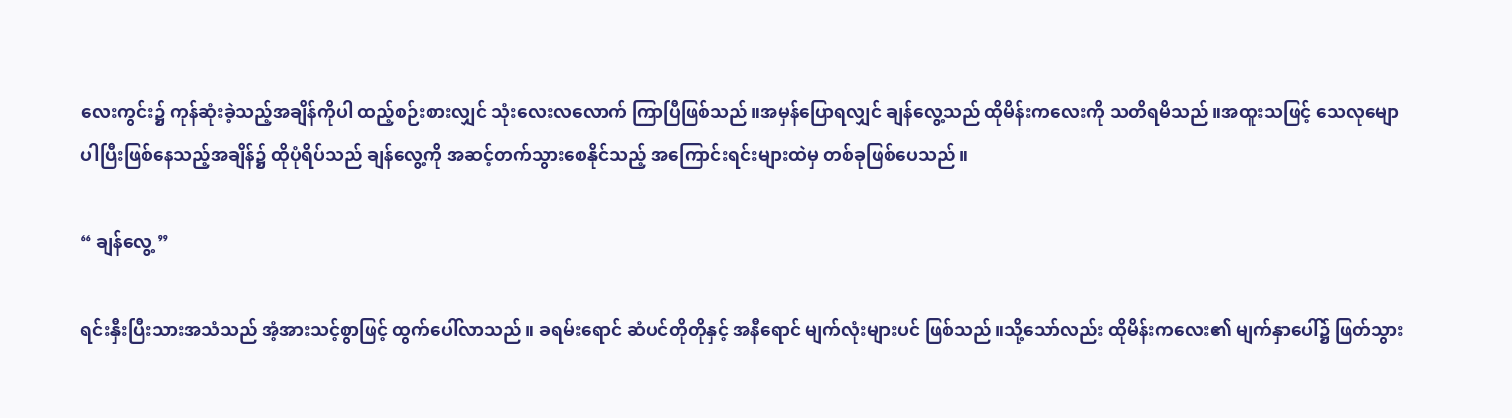လေးကွင်း၌ ကုန်ဆုံးခဲ့သည့်အချိန်ကိုပါ ထည့်စဉ်းစားလျှင် သုံးလေးလလောက် ကြာပြီဖြစ်သည်။အမှန်ပြောရလျှင် ချန်လွေ့သည် ထိုမိန်းကလေးကို သတိရမိသည်။အထူးသဖြင့် သေလုမျောပါပြီးဖြစ်နေသည့်အချိန်၌ ထိုပုံရိပ်သည် ချန်လွေ့ကို အဆင့်တက်သွားစေနိုင်သည့် အကြောင်းရင်းများထဲမှ တစ်ခုဖြစ်ပေသည်။

“ ချန်လွေ့ ”

ရင်းနှီးပြီးသားအသံသည် အံ့အားသင့်စွာဖြင့် ထွက်ပေါ်လာသည်။ ခရမ်းရောင် ဆံပင်တိုတိုနှင့် အနီရောင် မျက်လုံးများပင် ဖြစ်သည်။သို့သော်လည်း ထိုမိန်းကလေး၏ မျက်နှာပေါ်၌ ဖြတ်သွား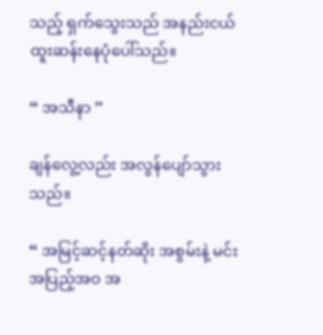သည့် ရှက်သွေးသည် အနည်းငယ် ထူးဆန်းနေပုံပေါ်သည်။

“ အသီနာ ”

ချန်လွေ့လည်း အလွန်ပျော်သွားသည်။

“ အမြင့်ဆင့်နတ်ဆိုး အစွမ်းနဲ့ မင်း အပြည့်အဝ အ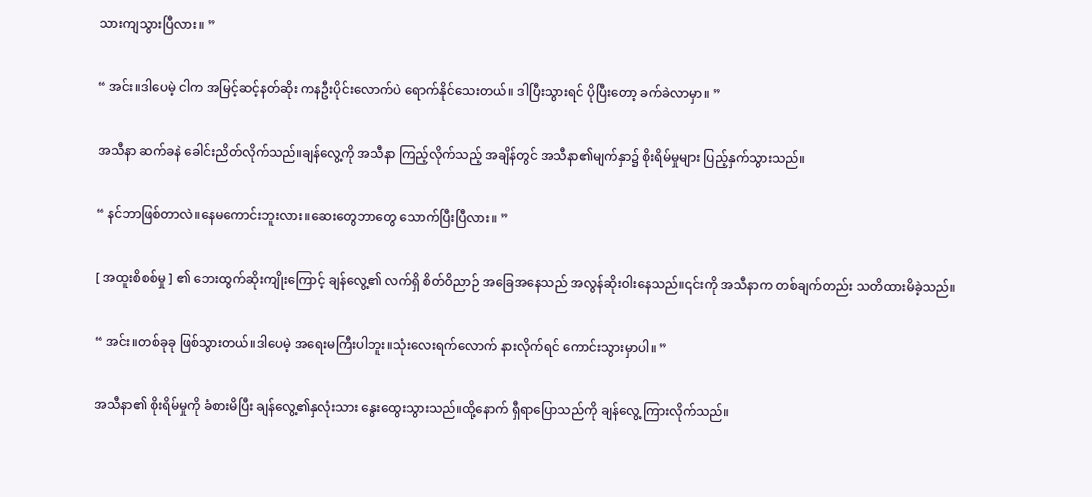သားကျသွားပြီလား။ ”

“ အင်း။ဒါပေမဲ့ ငါက အမြင့်ဆင့်နတ်ဆိုး ကနဦးပိုင်းလောက်ပဲ ရောက်နိုင်သေးတယ်။ ဒါပြီးသွားရင် ပိုပြီးတော့ ခက်ခဲလာမှာ။ ”

အသီနာ ဆက်ခနဲ ခေါင်းညိတ်လိုက်သည်။ချန်လွေ့ကို အသီနာ ကြည့်လိုက်သည့် အချိန်တွင် အသီနာ၏မျက်နှာ၌ စိုးရိမ်မှုများ ပြည့်နှက်သွားသည်။

“ နင်ဘာဖြစ်တာလဲ။နေမကောင်းဘူးလား။ဆေးတွေဘာတွေ သောက်ပြီးပြီလား။ ”

[ အထူးစိစစ်မှု ] ၏ ဘေးထွက်ဆိုးကျိုးကြောင့် ချန်လွေ့၏ လက်ရှိ စိတ်ဝိညာဉ် အခြေအနေသည် အလွန်ဆိုးဝါးနေသည်။၎င်းကို အသီနာက တစ်ချက်တည်း သတိထားမိခဲ့သည်။

“ အင်း။တစ်ခုခု ဖြစ်သွားတယ်။ဒါပေမဲ့ အရေးမကြီးပါဘူး။သုံးလေးရက်လောက် နားလိုက်ရင် ကောင်းသွားမှာပါ။ ”

အသီနာ၏ စိုးရိမ်မှုကို ခံစားမိပြီး ချန်လွေ့၏နှလုံးသား နွေးထွေးသွားသည်။ထို့နောက် ရှီရာပြောသည်ကို ချန်လွေ့ ကြားလိုက်သည်။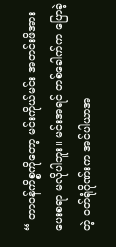“ တာဝန်ကိစ္စကိုတော့ မင်းကိုယ်မင်း အတင်းဖိအားပေးစရာ မလိုပါဘူး။ မင်းအရင် တစ်ခေါက်က ပြောခဲ့တဲ့ ဝတ်ရုံဂိုဏ်းက အင်ပါယာအ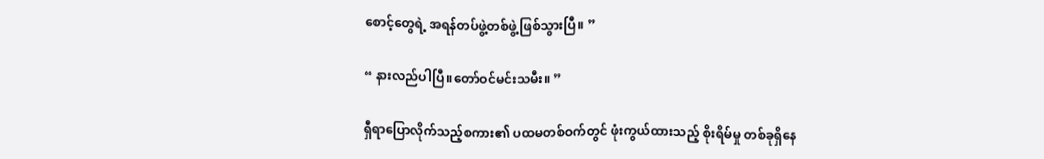စောင့်တွေရဲ့ အရန်တပ်ဖွဲ့တစ်ဖွဲ့ ဖြစ်သွားပြီ။ ”

“ နားလည်ပါပြီ။တော်ဝင်မင်းသမီး။ ”

ရှီရာပြောလိုက်သည့်စကား၏ ပထမတစ်ဝက်တွင် ဖုံးကွယ်ထားသည့် စိုးရိမ်မှု တစ်ခုရှိနေ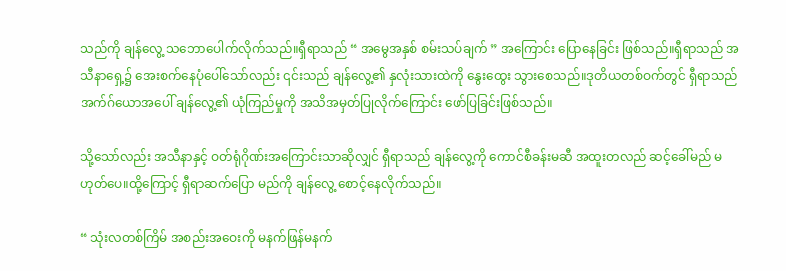သည်ကို ချန်လွေ့ သဘောပေါက်လိုက်သည်။ရှီရာသည် “ အမွေအနှစ် စမ်းသပ်ချက် ” အကြောင်း ပြောနေခြင်း ဖြစ်သည်။ရှီရာသည် အသီနာရှေ့၌ အေးစက်နေပုံပေါ်သော်လည်း ၎င်းသည် ချန်လွေ့၏ နှလုံးသားထဲကို နွေးထွေး သွားစေသည်။ဒုတိယတစ်ဝက်တွင် ရှီရာသည် အက်ဂ်ယောအပေါ် ချန်လွေ့၏ ယုံကြည်မှုကို အသိအမှတ်ပြုလိုက်ကြောင်း ဖော်ပြခြင်းဖြစ်သည်။

သို့သော်လည်း အသီနာနှင့် ဝတ်ရုံဂိုဏ်းအကြောင်းသာဆိုလျှင် ရှီရာသည် ချန်လွေ့ကို ကောင်စီခန်းမဆီ အထူးတလည် ဆင့်ခေါ်မည် မဟုတ်ပေ။ထို့ကြောင့် ရှီရာဆက်ပြော မည်ကို ချန်လွေ့ စောင့်နေလိုက်သည်။

“ သုံးလတစ်ကြိမ် အစည်းအဝေးကို မနက်ဖြန်မနက်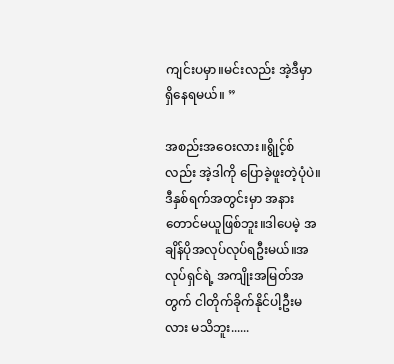ကျင်းပမှာ။မင်းလည်း အဲ့ဒီမှာ ရှိနေရမယ်။ ”

အစည်းအဝေးလား။ရွိုင့်စ်လည်း အဲ့ဒါကို ပြောခဲ့ဖူးတဲ့ပုံပဲ။ဒီနှစ်ရက်အတွင်းမှာ အနားတောင်မယူဖြစ်ဘူး။ဒါပေမဲ့ အချိန်ပိုအလုပ်လုပ်ရဦးမယ်။အလုပ်ရှင်ရဲ့ အကျိုးအမြတ်အတွက် ငါတိုက်ခိုက်နိုင်ပါ့ဦးမလား မသိဘူး......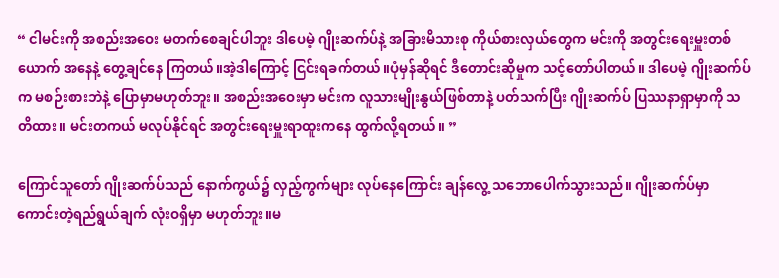“ ငါမင်းကို အစည်းအဝေး မတက်စေချင်ပါဘူး ဒါပေမဲ့ ဂျိုးဆက်ပ်နဲ့ အခြားမိသားစု ကိုယ်စားလှယ်တွေက မင်းကို အတွင်းရေးမှူးတစ်ယောက် အနေနဲ့ တွေ့ချင်နေ ကြတယ်။အဲ့ဒါကြောင့် ငြင်းရခက်တယ်။ပုံမှန်ဆိုရင် ဒီတောင်းဆိုမှုက သင့်တော်ပါတယ်။ ဒါပေမဲ့ ဂျိုးဆက်ပ်က မစဉ်းစားဘဲနဲ့ ပြောမှာမဟုတ်ဘူး။ အစည်းအဝေးမှာ မင်းက လူသားမျိုးနွယ်ဖြစ်တာနဲ့ ပတ်သက်ပြီး ဂျိုးဆက်ပ် ပြဿနာရှာမှာကို သတိထား။ မင်းတကယ် မလုပ်နိုင်ရင် အတွင်းရေးမှူးရာထူးကနေ ထွက်လို့ရတယ်။ ”

ကြောင်သူတော် ဂျိုးဆက်ပ်သည် နောက်ကွယ်၌ လှည့်ကွက်များ လုပ်နေကြောင်း ချန်လွေ့ သဘောပေါက်သွားသည်။ ဂျိုးဆက်ပ်မှာ ကောင်းတဲ့ရည်ရွယ်ချက် လုံးဝရှိမှာ မဟုတ်ဘူး။မ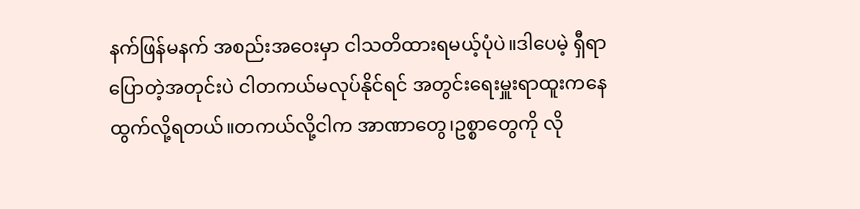နက်ဖြန်မနက် အစည်းအဝေးမှာ ငါသတိထားရမယ့်ပုံပဲ။ဒါပေမဲ့ ရှီရာပြောတဲ့အတုင်းပဲ ငါတကယ်မလုပ်နိုင်ရင် အတွင်းရေးမှူးရာထူးကနေ ထွက်လို့ရတယ်။တကယ်လို့ငါက အာဏာတွေ၊ဥစ္စာတွေကို လို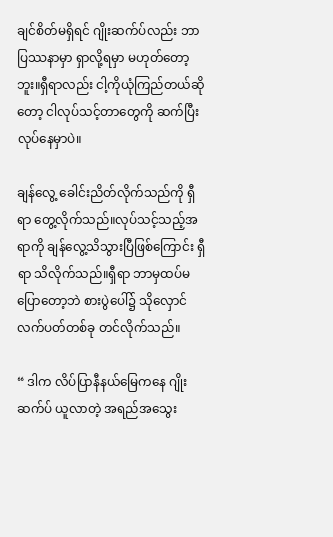ချင်စိတ်မရှိရင် ဂျိုးဆက်ပ်လည်း ဘာပြဿနာမှာ ရှာလို့ရမှာ မဟုတ်တော့ဘူး။ရှီရာလည်း ငါ့ကိုယုံကြည်တယ်ဆိုတော့ ငါလုပ်သင့်တာတွေကို ဆက်ပြီး လုပ်နေမှာပဲ။

ချန်လွေ့ ခေါင်းညိတ်လိုက်သည်ကို ရှီရာ တွေ့လိုက်သည်။လုပ်သင့်သည့်အရာကို ချန်လွေ့သိသွားပြီဖြစ်ကြောင်း ရှီရာ သိလိုက်သည်။ရှီရာ ဘာမှထပ်မပြောတော့ဘဲ စားပွဲပေါ်၌ သိုလှောင်လက်ပတ်တစ်ခု တင်လိုက်သည်။

“ ဒါက လိပ်ပြာနီနယ်မြေကနေ ဂျိုးဆက်ပ် ယူလာတဲ့ အရည်အသွေး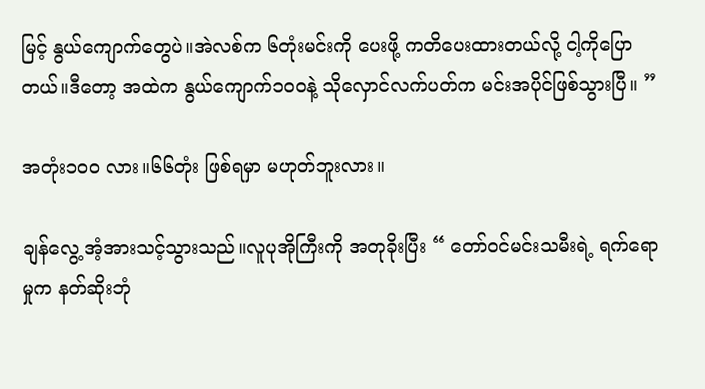မြင့် နွယ်ကျောက်တွေပဲ။အဲလစ်က ၆တုံးမင်းကို ပေးဖို့ ကတိပေးထားတယ်လို့ ငါ့ကိုပြောတယ်။ဒီတော့ အထဲက နွယ်ကျောက်၁၀၀နဲ့ သိုလှောင်လက်ပတ်က မင်းအပိုင်ဖြစ်သွားပြီ။ ”

အတုံး၁၀၀ လား။၆၆တုံး ဖြစ်ရမှာ မဟုတ်ဘူးလား။

ချန်လွေ့ အံ့အားသင့်သွားသည်။လူပုအိုကြီးကို အတုခိုးပြီး “ တော်ဝင်မင်းသမီးရဲ့ ရက်ရောမှုက နတ်ဆိုးဘုံ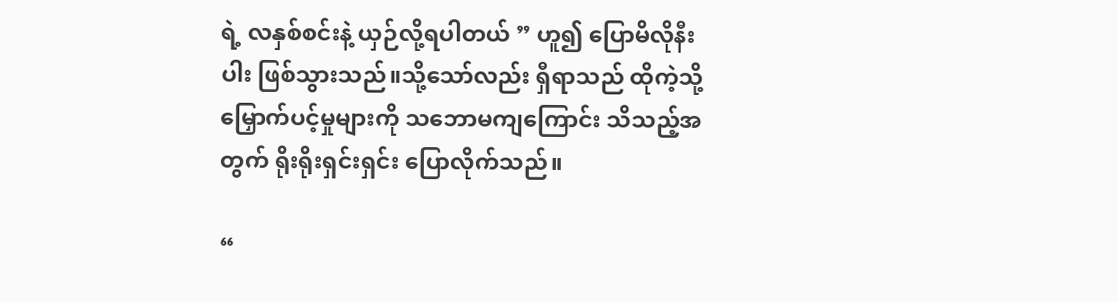ရဲ့ လနှစ်စင်းနဲ့ ယှဉ်လို့ရပါတယ် ” ဟူ၍ ပြောမိလိုနီးပါး ဖြစ်သွားသည်။သို့သော်လည်း ရှီရာသည် ထိုကဲ့သို့ မြှောက်ပင့်မှုများကို သဘောမကျကြောင်း သိသည့်အတွက် ရိုးရိုးရှင်းရှင်း ပြောလိုက်သည်။

“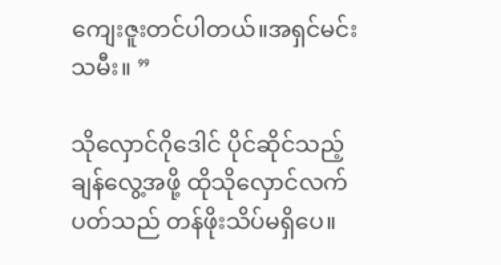ကျေးဇူးတင်ပါတယ်။အရှင်မင်းသမီး။ ”

သိုလှောင်ဂိုဒေါင် ပိုင်ဆိုင်သည့် ချန်လွေ့အဖို့ ထိုသိုလှောင်လက်ပတ်သည် တန်ဖိုးသိပ်မရှိပေ။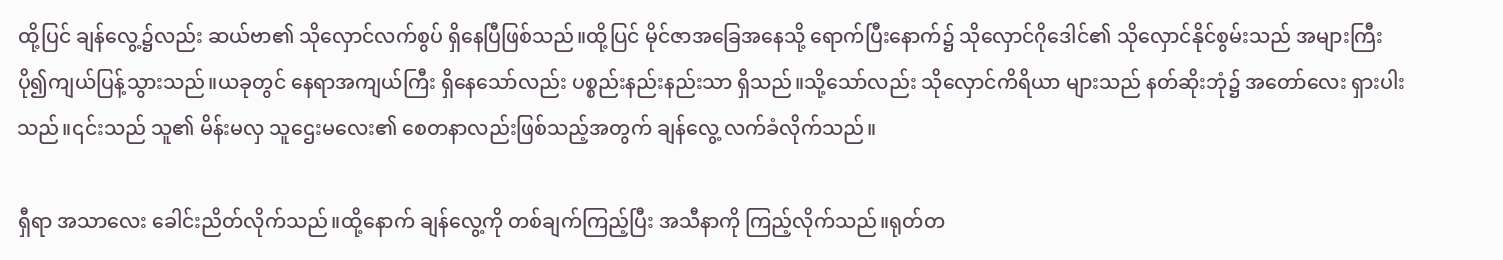ထို့ပြင် ချန်လွေ့၌လည်း ဆယ်ဗာ၏ သိုလှောင်လက်စွပ် ရှိနေပြီဖြစ်သည်။ထို့ပြင် မိုင်‌ဇာအခြေအနေသို့ ရောက်ပြီးနောက်၌ သိုလှောင်ဂိုဒေါင်၏ သိုလှောင်နိုင်စွမ်းသည် အများကြီး ပို၍ကျယ်ပြန့်သွားသည်။ယခုတွင် နေရာအကျယ်ကြီး ရှိနေသော်လည်း ပစ္စည်းနည်းနည်းသာ ရှိသည်။သို့သော်လည်း သိုလှောင်ကိရိယာ များသည် နတ်ဆိုးဘုံ၌ အတော်လေး ရှားပါးသည်။၎င်းသည် သူ၏ မိန်းမလှ သူဌေးမလေး၏ စေတနာလည်းဖြစ်သည့်အတွက် ချန်လွေ့ လက်ခံလိုက်သည်။

ရှီရာ အသာလေး ခေါင်းညိတ်လိုက်သည်။ထို့နောက် ချန်လွေ့ကို တစ်ချက်ကြည့်ပြီး အသီနာကို ကြည့်လိုက်သည်။ရုတ်တ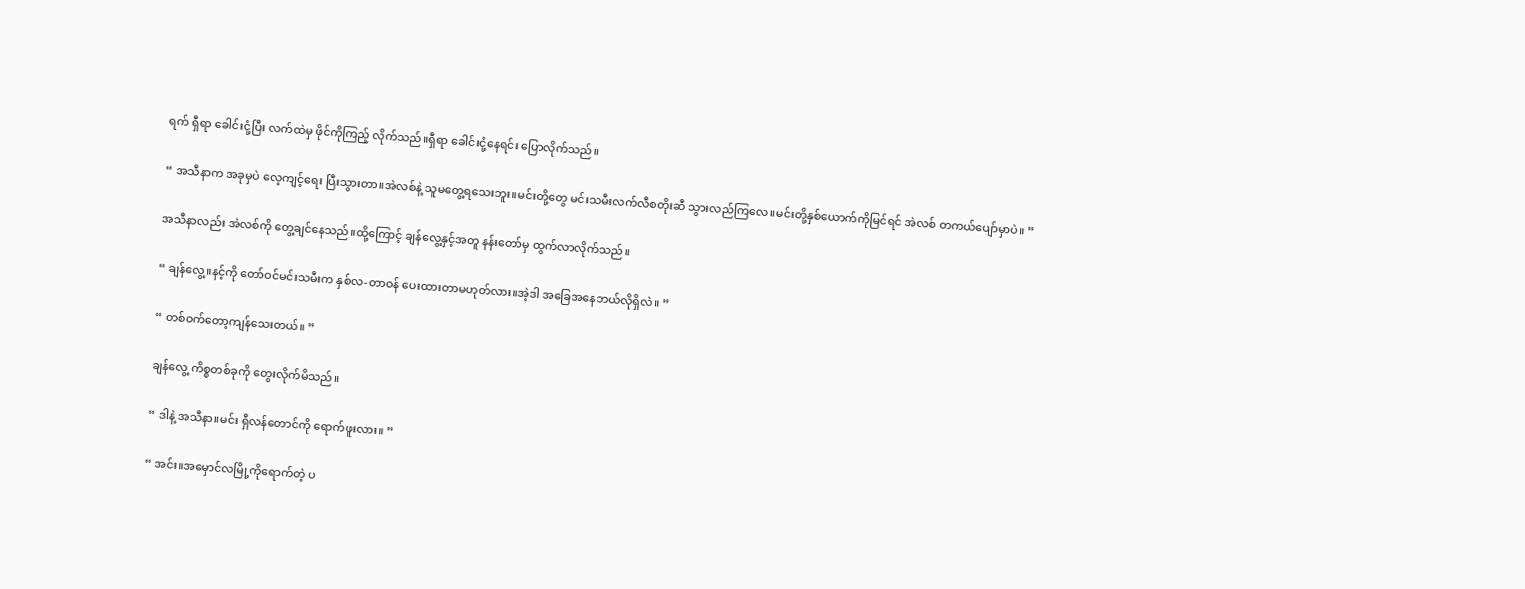ရက် ရှီရာ ခေါင်းငုံ့ပြီး လက်ထဲမှ ဖိုင်ကိုကြည့် လိုက်သည်။ရှီရာ ခေါင်းငုံ့နေရင်း ပြောလိုက်သည်။

“ အသီနာက အခုမှပဲ လေ့ကျင့်ရေး ပြီးသွားတာ။အဲလစ်နဲ့ သူမတွေ့ရသေးဘူး။မင်းတို့တွေ မင်းသမီးလက်လီစတိုးဆီ သွားလည်ကြလေ။မင်းတို့နှစ်ယောက်ကိုမြင်ရင် အဲလစ် တကယ်ပျော်မှာပဲ။ ”

အသီနာလည်း အဲလစ်ကို တွေ့ချင်နေသည်။ထို့ကြောင့် ချန်လွေ့နှင့်အတူ နန်းတော်မှ ထွက်လာလိုက်သည်။

“ ချန်လွေ့။နင့်ကို တော်ဝင်မင်းသမီးက နှစ်လ-တာဝန် ပေးထားတာမဟုတ်လား။အဲ့ဒါ အခြေအနေဘယ်လိုရှိလဲ။ ”

“ တစ်ဝက်တော့ကျန်သေးတယ်။ ”

ချန်လွေ့ ကိစ္စတစ်ခုကို တွေးလိုက်မိသည်။

“ ဒါနဲ့ အသီနာ။မင်း ရှီလန်တောင်ကို ရောက်ဖူးလား။ ”

“ အင်း။အမှောင်လမြို့ကိုရောက်တဲ့ ပ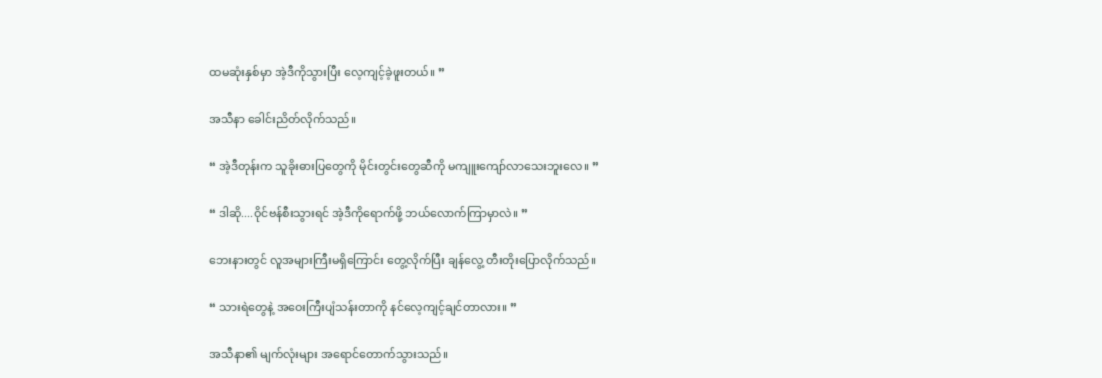ထမဆုံးနှစ်မှာ အဲ့ဒီကိုသွားပြီး လေ့ကျင့်ခဲ့ဖူးတယ်။ ”

အသီနာ ခေါင်းညိတ်လိုက်သည်။

“ အဲ့ဒီတုန်းက သူခိုးဓားပြတွေကို မိုင်းတွင်းတွေဆီကို မကျူးကျော်လာသေးဘူးလေ။ ”

“ ဒါဆို....ဝိုင်ဗန်စီးသွားရင် အဲ့ဒီကိုရောက်ဖို့ ဘယ်လောက်ကြာမှာလဲ။ ”

ဘေးနားတွင် လူအများကြီးမရှိကြောင်း တွေ့လိုက်ပြီး ချန်လွေ့ တီးတိုးပြောလိုက်သည်။

“ သားရဲတွေနဲ့ အဝေးကြီးပျံသန်းတာကို နင်လေ့ကျင့်ချင်တာလား။ ”

အသီနာ၏ မျက်လုံးများ အရောင်တောက်သွားသည်။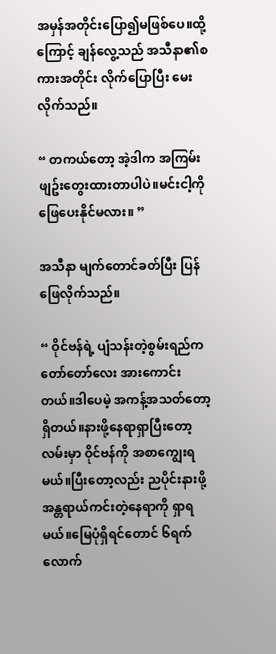အမှန်အတိုင်းပြော၍မဖြစ်ပေ။ထို့ကြောင့် ချန်လွေ့သည် အသီနာ၏စကားအတိုင်း လိုက်ပြောပြီး မေးလိုက်သည်။

“ တကယ်တော့ အဲ့ဒါက အကြမ်းဖျဥ်းတွေးထားတာပါပဲ။မင်းငါ့ကို ဖြေပေးနိုင်မလား။ ”

အသီနာ မျက်တောင်ခတ်ပြီး ပြန်ဖြေလိုက်သည်။

“ ဝိုင်ဗန်ရဲ့ ပျံသန်းတဲ့စွမ်းရည်က တော်တော်လေး အားကောင်းတယ်။ဒါပေမဲ့ အကန့်အသတ်တော့ရှိတယ်။နားဖို့နေရာရှာပြီးတော့ လမ်းမှာ ဝိုင်ဗန်ကို အစာကျွေးရမယ်။ပြီးတော့လည်း ညပိုင်းနားဖို့ အန္တရာယ်ကင်းတဲ့နေရာကို ရှာရမယ်။မြေပုံရှိရင်တောင် ၆ရက်လောက်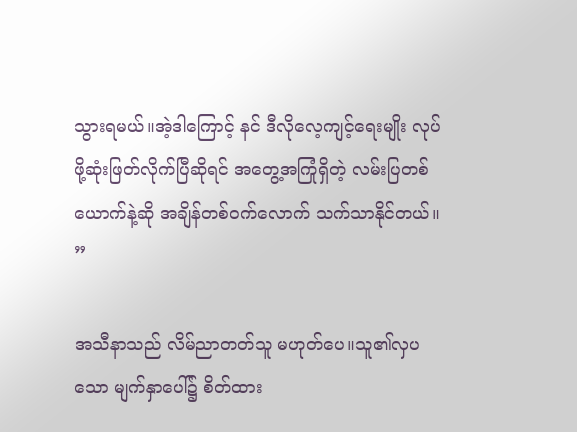သွားရမယ်။အဲ့ဒါကြောင့် နင် ဒီလိုလေ့ကျင့်ရေးမျိုး လုပ်ဖို့ဆုံးဖြတ်လိုက်ပြီဆိုရင် အတွေ့အကြုံရှိတဲ့ လမ်းပြတစ်ယောက်နဲ့ဆို အချိန်တစ်ဝက်လောက် သက်သာနိုင်တယ်။ ”

အသီနာသည် လိမ်ညာတတ်သူ မဟုတ်ပေ။သူ၏လှပသော မျက်နှာပေါ်၌ စိတ်ထား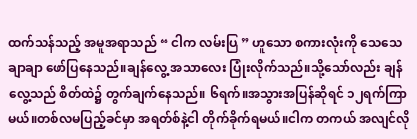ထက်သန်သည့် အမူအရာသည် “ ငါက လမ်းပြ ” ဟူသော စကားလုံးကို သေသေချာချာ ဖော်ပြနေသည်။ချန်လွေ့ အသာလေး ပြုံးလိုက်သည်။သို့သော်လည်း ချန်လွေ့သည် စိတ်ထဲ၌ တွက်ချက်နေသည်။ ၆ရက်။အသွားအပြန်ဆိုရင် ၁၂ရက်ကြာမယ်။တစ်လမပြည့်ခင်မှာ အရတ်စ်နဲ့ငါ တိုက်ခိုက်ရမယ်။ငါက တကယ် အလျင်လို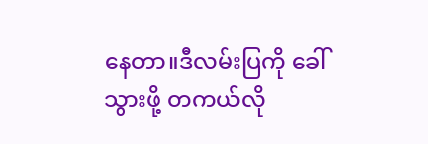နေတာ။ဒီလမ်းပြကို ခေါ်သွားဖို့ တကယ်လို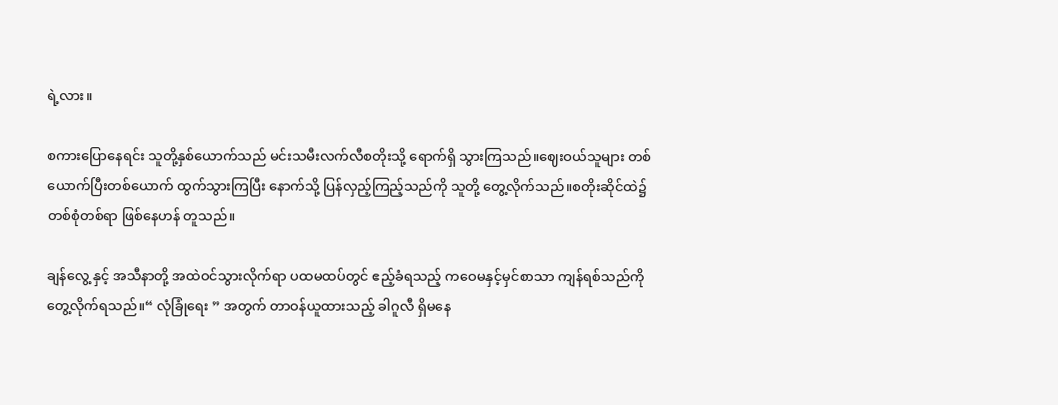ရဲ့လား။

စကားပြောနေရင်း သူတို့နှစ်ယောက်သည် မင်းသမီးလက်လီစတိုးသို့ ရောက်ရှိ သွားကြသည်။‌ဈေးဝယ်သူများ တစ်ယောက်ပြီးတစ်ယောက် ထွက်သွားကြ‌ပြီး နောက်သို့ ပြန်လှည့်ကြည့်သည်ကို သူတို့ တွေ့လိုက်သည်။စတိုးဆိုင်ထဲ၌ တစ်စုံတစ်ရာ ဖြစ်နေဟန် တူသည်။

ချန်လွေ့ နှင့် အသီနာတို့ အထဲဝင်သွားလိုက်ရာ ပထမထပ်တွင် ဧည့်ခံရသည့် ကဝေမနှင့်မှင်စာသာ ကျန်ရစ်သည်ကို တွေ့လိုက်ရသည်။“ လုံခြုံရေး ” အတွက် တာဝန်ယူထားသည့် ခါဂူလီ ရှိမနေ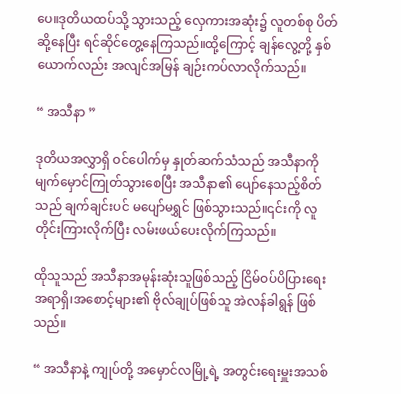ပေ။ဒုတိယထပ်သို့ သွားသည့် လှေကားအဆုံး၌ လူတစ်စု ပိတ်ဆို့နေပြီး ရင်ဆိုင်တွေ့နေကြသည်။ထို့ကြောင့် ချန်လွေ့တို့ နှစ်ယောက်လည်း အလျင်အမြန် ချဉ်းကပ်လာလိုက်သည်။

“ အသီနာ ”

ဒုတိယအလွှာရှိ ဝင်ပေါက်မှ နှုတ်ဆက်သံသည် အသီနာကို မျက်မှောင်ကြုတ်သွားစေပြီး အသီနာ၏ ပျော်နေသည့်စိတ်သည် ချက်ချင်းပင် မပျော်မရွှင် ဖြစ်သွားသည်။၎င်းကို လူတိုင်းကြားလိုက်ပြီး လမ်းဖယ်ပေးလိုက်ကြသည်။

ထိုသူသည် အသီနာအမုန်းဆုံးသူဖြစ်သည့် ငြိမ်ဝပ်ပိပြားရေးအရာရှိ၊အစောင့်များ၏ ဗိုလ်ချုပ်ဖြစ်သူ အဲလန်ခါရွန် ဖြစ်သည်။

“ အသီနာနဲ့ ကျုပ်တို့ အမှောင်လမြို့ရဲ့ အတွင်းရေးမှူးအသစ်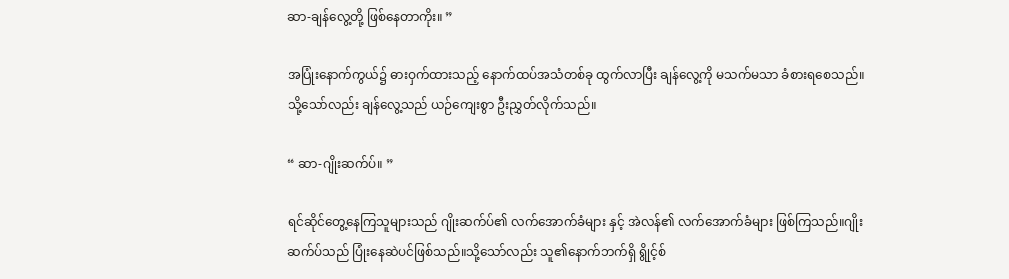ဆာ-ချန်လွေ့တို့ ဖြစ်နေတာကိုး။ ”

အပြုံးနောက်ကွယ်၌ ဓားဝှက်ထားသည့် နောက်ထပ်အသံတစ်ခု ထွက်လာပြီး ချန်လွေ့ကို မသက်မသာ ခံစားရစေသည်။သို့သော်လည်း ချန်လွေ့သည် ယဉ်ကျေးစွာ ဦးညွှတ်လိုက်သည်။

“ ဆာ-ဂျိုးဆက်ပ်။ ”

ရင်ဆိုင်တွေ့နေကြသူများသည် ဂျိုးဆက်ပ်၏ လက်အောက်ခံများ နှင့် အဲလန်၏ လက်အောက်ခံများ ဖြစ်ကြသည်။ဂျိုးဆက်ပ်သည် ပြုံးနေဆဲပင်ဖြစ်သည်။သို့သော်လည်း သူ၏နောက်ဘက်ရှိ ရွိုင့်စ်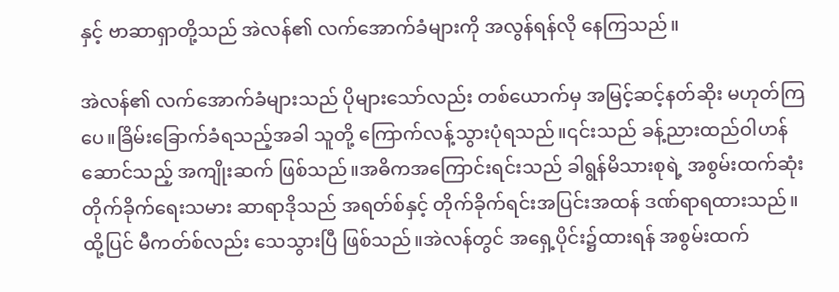နှင့် ဗာဆာရှာတို့သည် အဲလန်၏ လက်အောက်ခံများကို အလွန်ရန်လို နေကြသည်။

အဲလန်၏ လက်အောက်ခံများသည် ပိုများသော်လည်း တစ်ယောက်မှ အမြင့်ဆင့်နတ်ဆိုး မဟုတ်ကြပေ။ခြိမ်းခြောက်ခံရသည့်အခါ သူတို့ ကြောက်လန့်သွားပုံရသည်။၎င်းသည် ခန့်ညားထည်ဝါဟန်ဆောင်သည့် အကျိုးဆက် ဖြစ်သည်။အဓိကအကြောင်းရင်းသည် ခါရွန်မိသားစုရဲ့ အစွမ်းထက်ဆုံး တိုက်ခိုက်ရေးသမား ဆာရာဒိုသည် အရတ်စ်နှင့် တိုက်ခိုက်ရင်းအပြင်းအထန် ဒဏ်ရာရထားသည်။ထို့ပြင် မီကတ်စ်လည်း သေသွားပြီ ဖြစ်သည်။အဲလန်တွင် အရှေ့ပိုင်း၌ထားရန် အစွမ်းထက်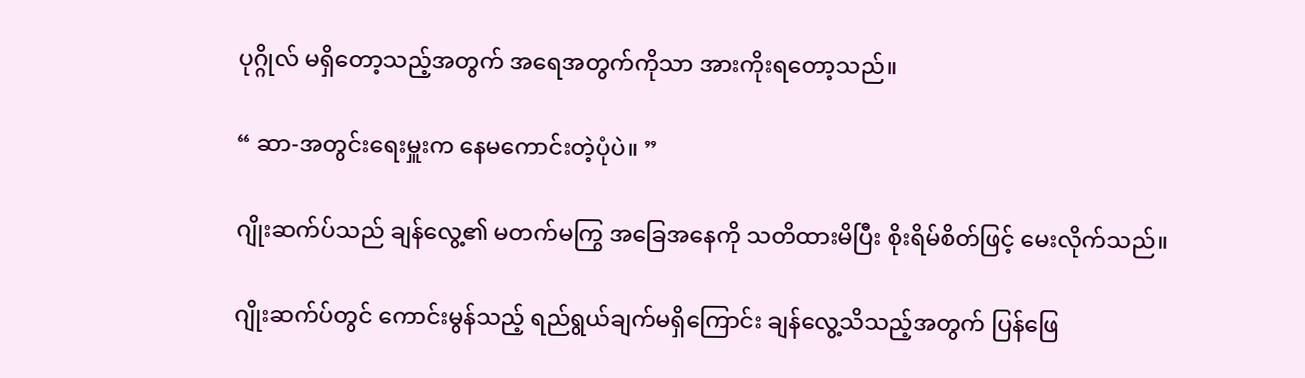ပုဂ္ဂိုလ် မရှိတော့သည့်အတွက် အရေအတွက်ကိုသာ အားကိုးရတော့သည်။

“ ဆာ-အတွင်းရေးမှူးက နေမကောင်းတဲ့ပုံပဲ။ ”

ဂျိုးဆက်ပ်သည် ချန်လွေ့၏ မတက်မကြွ အခြေအနေကို သတိထားမိပြီး စိုးရိမ်စိတ်ဖြင့် မေးလိုက်သည်။

ဂျိုးဆက်ပ်တွင် ကောင်းမွန်သည့် ရည်ရွယ်ချက်မရှိကြောင်း ချန်လွေ့သိသည့်အတွက် ပြန်ဖြေ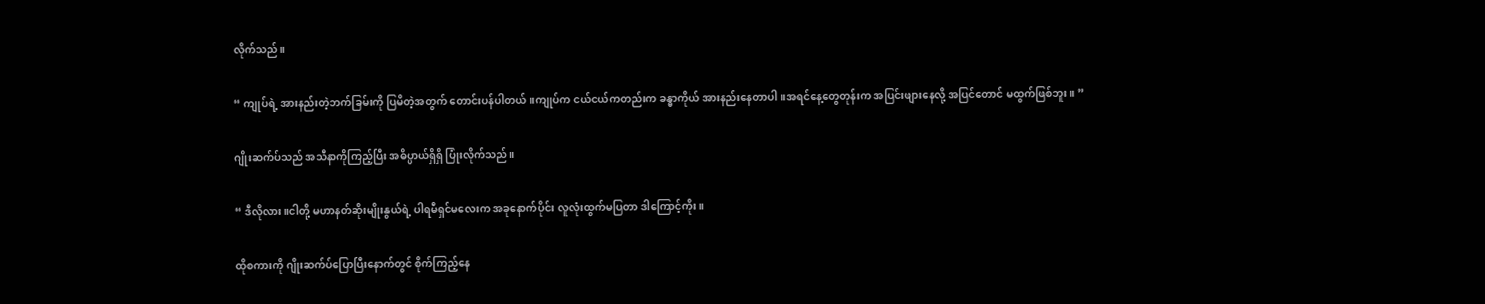လိုက်သည်။

“ ကျုပ်ရဲ့ အားနည်းတဲ့ဘက်ခြမ်းကို ပြမိတဲ့အတွက် တောင်းပန်ပါတယ်။ကျုပ်က ငယ်ငယ်ကတည်းက ခန္ဓာကိုယ် အားနည်းနေတာပါ။အရင်နေ့တွေတုန်းက အပြင်းဖျားနေလို့ အပြင်တောင် မထွက်ဖြစ်ဘူး။ ”

ဂျိုးဆက်ပ်သည် အသီနာကိုကြည့်ပြီး အဓိပ္ပာယ်ရှိရှိ ပြုံးလိုက်သည်။

“ ဒီလိုလား။ငါတို့ မဟာနတ်ဆိုးမျိုးနွယ်ရဲ့ ပါရမီရှင်မလေးက အခုနောက်ပိုင်း လူလုံးထွက်မပြတာ ဒါကြောင့်ကိုး။

ထိုစကားကို ဂျိုးဆက်ပ်ပြောပြီးနောက်တွင် စိုက်ကြည့်နေ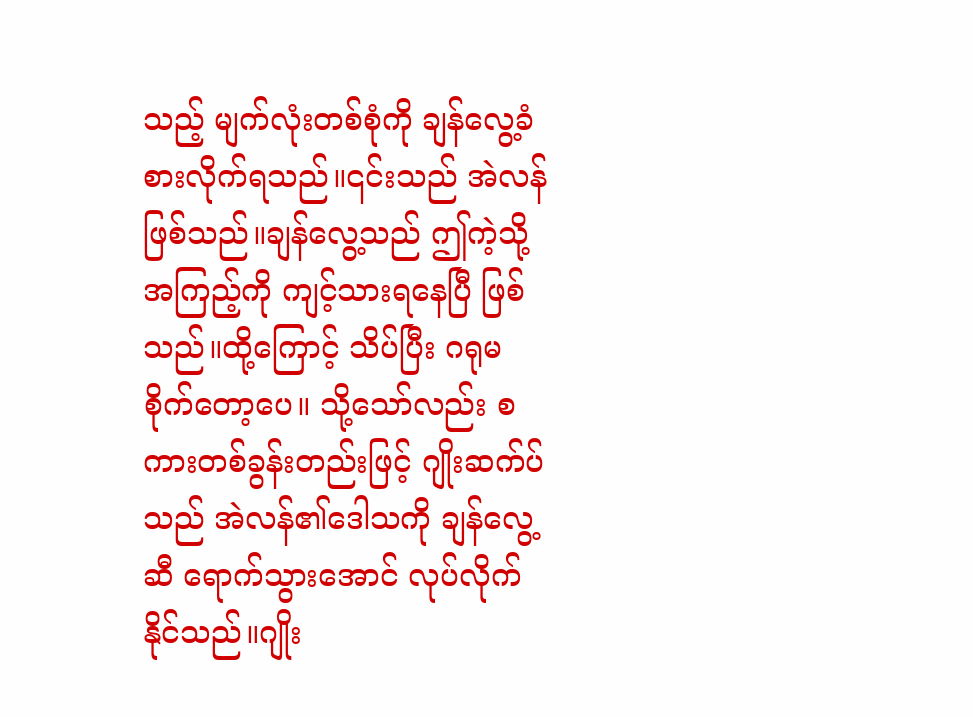သည့် မျက်လုံးတစ်စုံကို ချန်လွေ့ခံစားလိုက်ရသည်။၎င်းသည် အဲလန်ဖြစ်သည်။ချန်လွေ့သည် ဤကဲ့သို့ အကြည့်ကို ကျင့်သားရနေပြီ ဖြစ်သည်။ထို့ကြောင့် သိပ်ပြီး ဂရုမစိုက်တော့ပေ။ သို့သော်လည်း စကားတစ်ခွန်းတည်းဖြင့် ဂျိုးဆက်ပ်သည် အဲလန်၏ဒေါသကို ချန်လွေ့ဆီ ရောက်သွားအောင် လုပ်လိုက်နိုင်သည်။ဂျိုး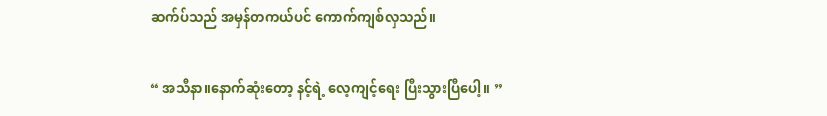ဆက်ပ်သည် အမှန်တကယ်ပင် ကောက်ကျစ်လှသည်။

“ အသီနာ။နောက်ဆုံးတော့ နင့်ရဲ့ လေ့ကျင့်ရေး ပြီးသွားပြီပေါ့။ ”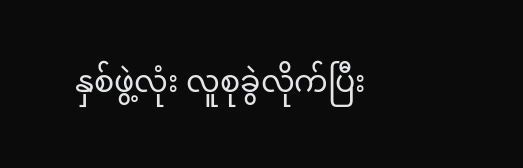နှစ်ဖွဲ့လုံး လူစုခွဲလိုက်ပြီး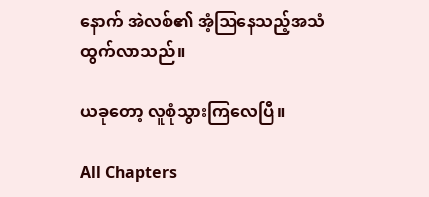နောက် အဲလစ်၏ အံ့ဩနေသည့်အသံ ထွက်လာသည်။

ယခုတော့ လူစုံသွားကြလေပြီ။

All Chapters